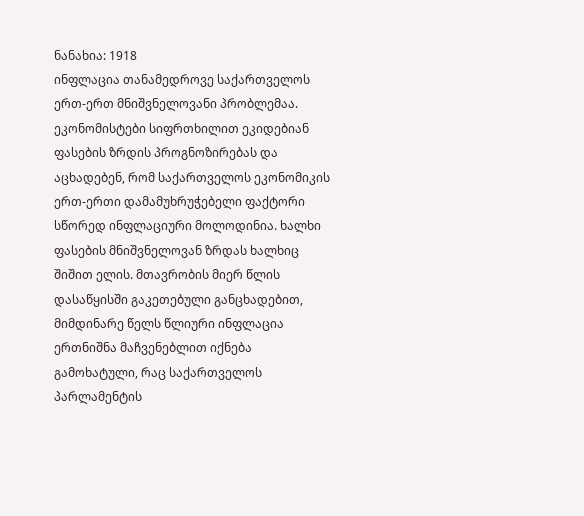ნანახია: 1918
ინფლაცია თანამედროვე საქართველოს ერთ-ერთ მნიშვნელოვანი პრობლემაა. ეკონომისტები სიფრთხილით ეკიდებიან ფასების ზრდის პროგნოზირებას და აცხადებენ, რომ საქართველოს ეკონომიკის ერთ-ერთი დამამუხრუჭებელი ფაქტორი სწორედ ინფლაციური მოლოდინია. ხალხი ფასების მნიშვნელოვან ზრდას ხალხიც შიშით ელის. მთავრობის მიერ წლის დასაწყისში გაკეთებული განცხადებით, მიმდინარე წელს წლიური ინფლაცია ერთნიშნა მაჩვენებლით იქნება გამოხატული, რაც საქართველოს პარლამენტის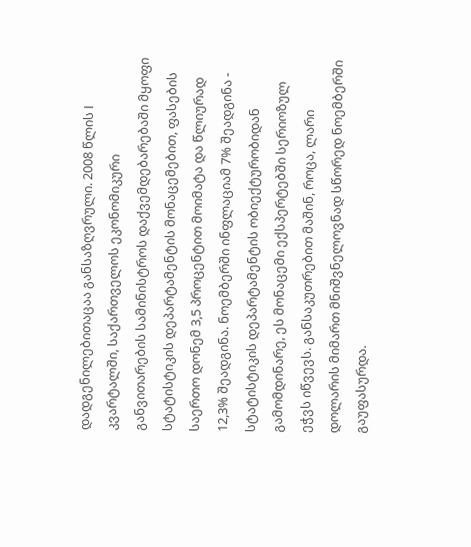დადგენილებითაცაა განსაზღვრული. 2008 წლის I კვარტალში, საქართველოს ეკონომიკური განვითარების სამინისტროს დაქვემდებარებაში მყოფი სტატისტიკის დეპარტამენტის მონაცემებით, ფასების საერთო დონემ 3,5 პროცენტით მოიმატა და წლიურად 12,3% შეადგინა. ნოემბერში ინფლაციამ 7% შეადგინა - სტატისტიკის დეპარტამენტის ობიექტურობიდან გამომდინარე, ეს მონაცემი ექსპერტებში სერიოზულ ეჭვს იწვევს. განსაკუთრებით მაშინ, როცა, ლარი დოლარის მიმართ მნიშვნელოვნად სწორედ ნოემბერში გაუფასურდა.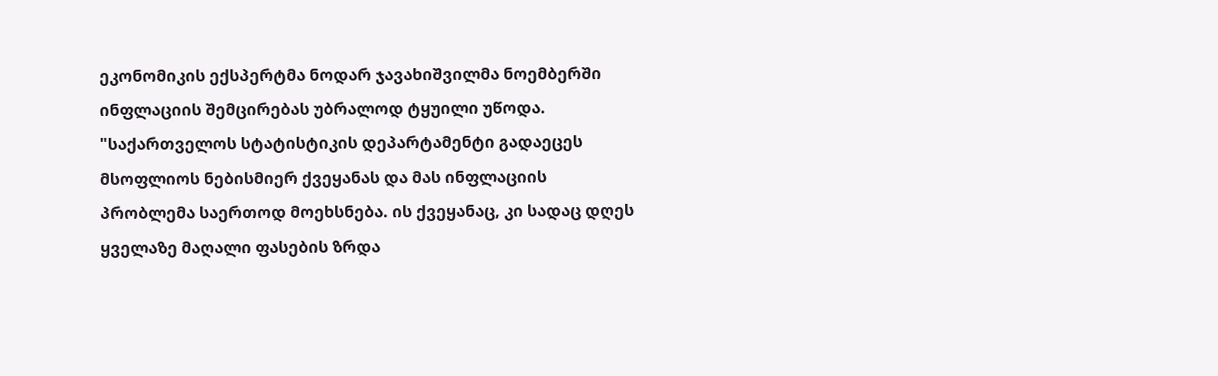ეკონომიკის ექსპერტმა ნოდარ ჯავახიშვილმა ნოემბერში ინფლაციის შემცირებას უბრალოდ ტყუილი უწოდა. "საქართველოს სტატისტიკის დეპარტამენტი გადაეცეს მსოფლიოს ნებისმიერ ქვეყანას და მას ინფლაციის პრობლემა საერთოდ მოეხსნება. ის ქვეყანაც, კი სადაც დღეს ყველაზე მაღალი ფასების ზრდა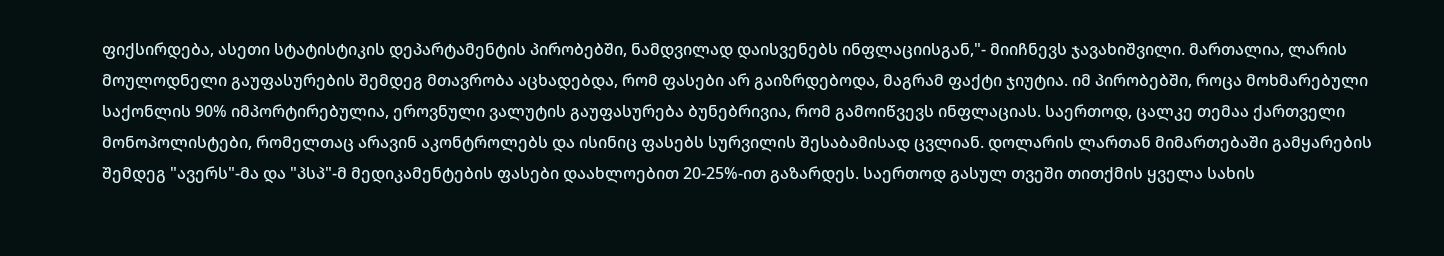ფიქსირდება, ასეთი სტატისტიკის დეპარტამენტის პირობებში, ნამდვილად დაისვენებს ინფლაციისგან,"- მიიჩნევს ჯავახიშვილი. მართალია, ლარის მოულოდნელი გაუფასურების შემდეგ მთავრობა აცხადებდა, რომ ფასები არ გაიზრდებოდა, მაგრამ ფაქტი ჯიუტია. იმ პირობებში, როცა მოხმარებული საქონლის 90% იმპორტირებულია, ეროვნული ვალუტის გაუფასურება ბუნებრივია, რომ გამოიწვევს ინფლაციას. საერთოდ, ცალკე თემაა ქართველი მონოპოლისტები, რომელთაც არავინ აკონტროლებს და ისინიც ფასებს სურვილის შესაბამისად ცვლიან. დოლარის ლართან მიმართებაში გამყარების შემდეგ "ავერს"-მა და "პსპ"-მ მედიკამენტების ფასები დაახლოებით 20-25%-ით გაზარდეს. საერთოდ გასულ თვეში თითქმის ყველა სახის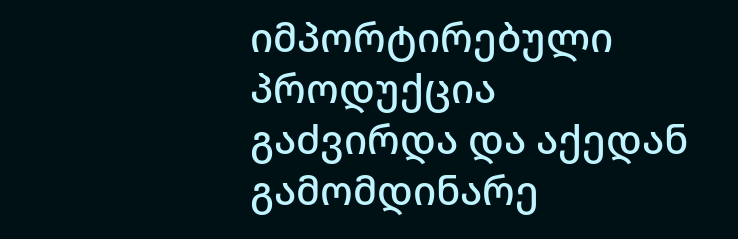იმპორტირებული პროდუქცია გაძვირდა და აქედან გამომდინარე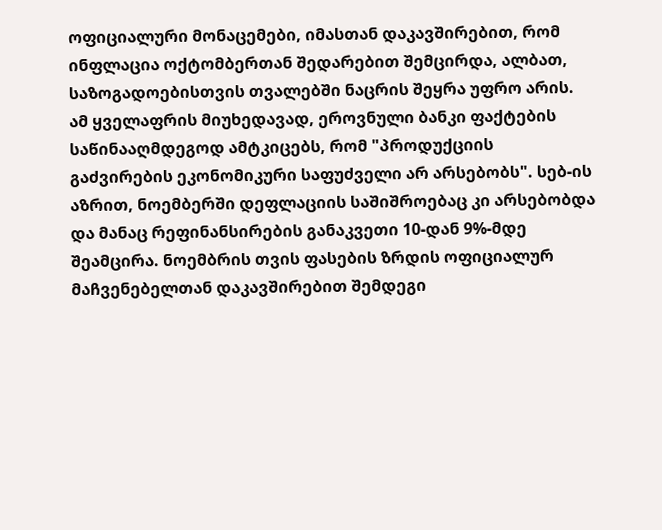ოფიციალური მონაცემები, იმასთან დაკავშირებით, რომ ინფლაცია ოქტომბერთან შედარებით შემცირდა, ალბათ, საზოგადოებისთვის თვალებში ნაცრის შეყრა უფრო არის. ამ ყველაფრის მიუხედავად, ეროვნული ბანკი ფაქტების საწინააღმდეგოდ ამტკიცებს, რომ "პროდუქციის გაძვირების ეკონომიკური საფუძველი არ არსებობს". სებ-ის აზრით, ნოემბერში დეფლაციის საშიშროებაც კი არსებობდა და მანაც რეფინანსირების განაკვეთი 10-დან 9%-მდე შეამცირა. ნოემბრის თვის ფასების ზრდის ოფიციალურ მაჩვენებელთან დაკავშირებით შემდეგი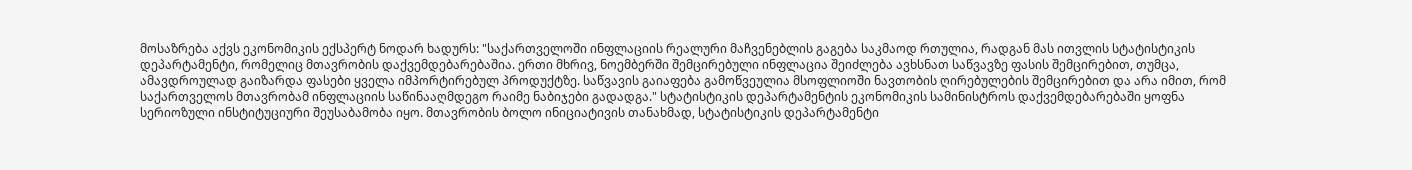მოსაზრება აქვს ეკონომიკის ექსპერტ ნოდარ ხადურს: "საქართველოში ინფლაციის რეალური მაჩვენებლის გაგება საკმაოდ რთულია, რადგან მას ითვლის სტატისტიკის დეპარტამენტი, რომელიც მთავრობის დაქვემდებარებაშია. ერთი მხრივ, ნოემბერში შემცირებული ინფლაცია შეიძლება ავხსნათ საწვავზე ფასის შემცირებით, თუმცა, ამავდროულად გაიზარდა ფასები ყველა იმპორტირებულ პროდუქტზე. საწვავის გაიაფება გამოწვეულია მსოფლიოში ნავთობის ღირებულების შემცირებით და არა იმით, რომ საქართველოს მთავრობამ ინფლაციის საწინააღმდეგო რაიმე ნაბიჯები გადადგა." სტატისტიკის დეპარტამენტის ეკონომიკის სამინისტროს დაქვემდებარებაში ყოფნა სერიოზული ინსტიტუციური შეუსაბამობა იყო. მთავრობის ბოლო ინიციატივის თანახმად, სტატისტიკის დეპარტამენტი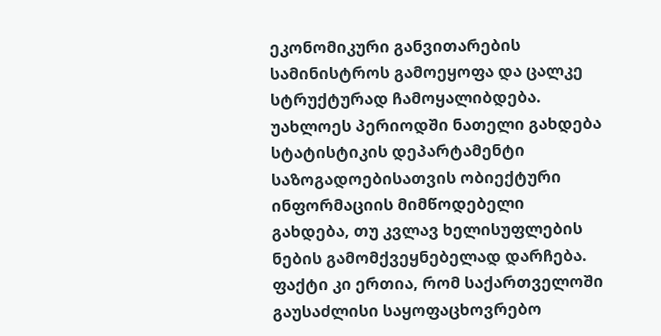ეკონომიკური განვითარების სამინისტროს გამოეყოფა და ცალკე სტრუქტურად ჩამოყალიბდება. უახლოეს პერიოდში ნათელი გახდება სტატისტიკის დეპარტამენტი საზოგადოებისათვის ობიექტური ინფორმაციის მიმწოდებელი გახდება, თუ კვლავ ხელისუფლების ნების გამომქვეყნებელად დარჩება. ფაქტი კი ერთია, რომ საქართველოში გაუსაძლისი საყოფაცხოვრებო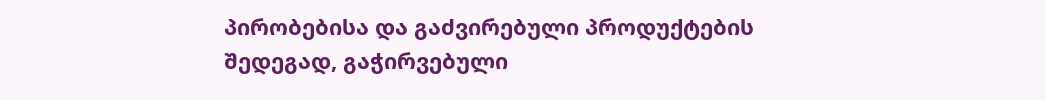პირობებისა და გაძვირებული პროდუქტების შედეგად, გაჭირვებული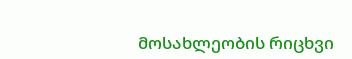მოსახლეობის რიცხვი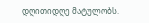დღითიდღე მატულობს.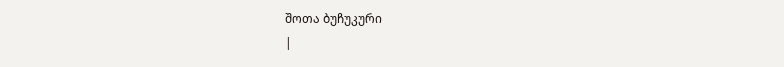შოთა ბუჩუკური
|